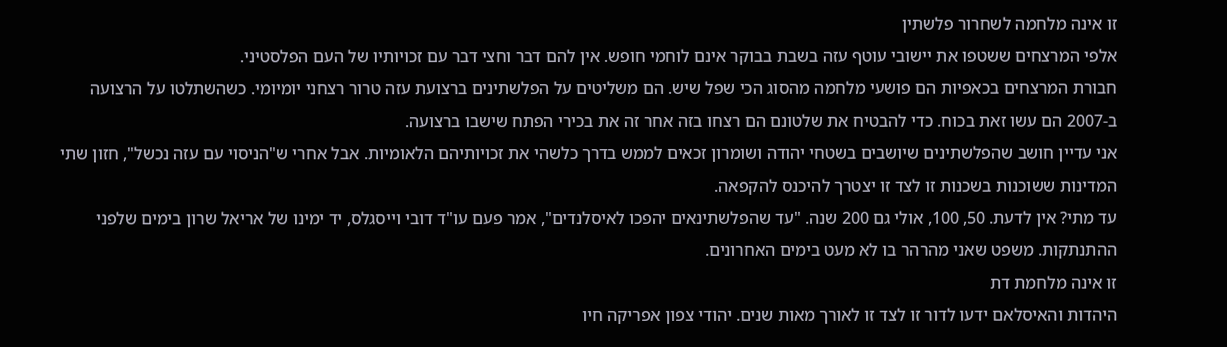זו אינה מלחמה לשחרור פלשתין
אלפי המרצחים ששטפו את יישובי עוטף עזה בשבת בבוקר אינם לוחמי חופש. אין להם דבר וחצי דבר עם זכויותיו של העם הפלסטיני.
חבורת המרצחים בכאפיות הם פושעי מלחמה מהסוג הכי שפל שיש. הם משליטים על הפלשתינים ברצועת עזה טרור רצחני יומיומי. כשהשתלטו על הרצועה ב-2007 הם עשו זאת בכוח. כדי להבטיח את שלטונם הם רצחו בזה אחר זה את בכירי הפתח שישבו ברצועה.
אני עדיין חושב שהפלשתינים שיושבים בשטחי יהודה ושומרון זכאים לממש בדרך כלשהי את זכויותיהם הלאומיות. אבל אחרי ש"הניסוי עם עזה נכשל", חזון שתי המדינות ששוכנות בשכנות זו לצד זו יצטרך להיכנס להקפאה.
עד מתי? אין לדעת. 50, 100, אולי גם 200 שנה. "עד שהפלשתינאים יהפכו לאיסלנדים", אמר פעם עו"ד דובי וייסגלס, יד ימינו של אריאל שרון בימים שלפני ההתנתקות. משפט שאני מהרהר בו לא מעט בימים האחרונים.
זו אינה מלחמת דת
היהדות והאיסלאם ידעו לדור זו לצד זו לאורך מאות שנים. יהודי צפון אפריקה חיו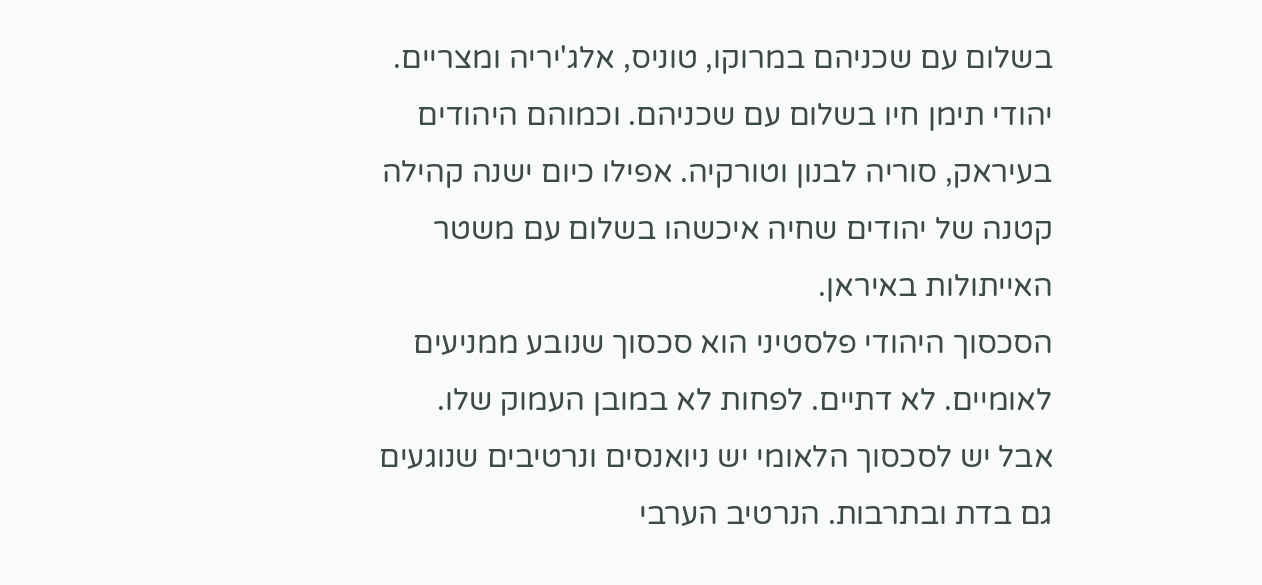בשלום עם שכניהם במרוקו, טוניס, אלג'יריה ומצריים. יהודי תימן חיו בשלום עם שכניהם. וכמוהם היהודים בעיראק, סוריה לבנון וטורקיה. אפילו כיום ישנה קהילה קטנה של יהודים שחיה איכשהו בשלום עם משטר האייתולות באיראן.
הסכסוך היהודי פלסטיני הוא סכסוך שנובע ממניעים לאומיים. לא דתיים. לפחות לא במובן העמוק שלו.
אבל יש לסכסוך הלאומי יש ניואנסים ונרטיבים שנוגעים גם בדת ובתרבות. הנרטיב הערבי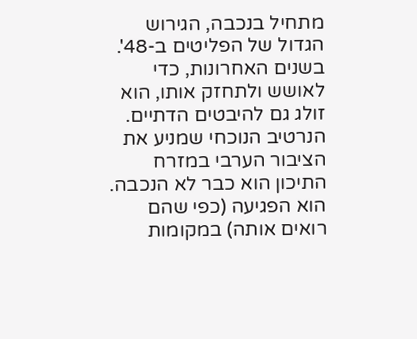מתחיל בנכבה, הגירוש הגדול של הפליטים ב-48'. בשנים האחרונות, כדי לאושש ולתחזק אותו, הוא זולג גם להיבטים הדתיים. הנרטיב הנוכחי שמניע את הציבור הערבי במזרח התיכון הוא כבר לא הנכבה. הוא הפגיעה (כפי שהם רואים אותה) במקומות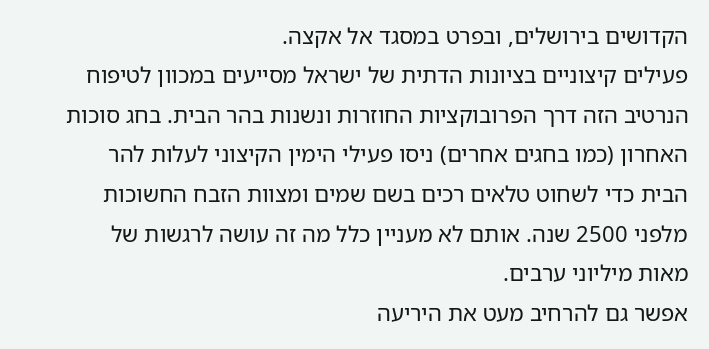הקדושים בירושלים, ובפרט במסגד אל אקצה.
פעילים קיצוניים בציונות הדתית של ישראל מסייעים במכוון לטיפוח הנרטיב הזה דרך הפרובוקציות החוזרות ונשנות בהר הבית. בחג סוכות האחרון (כמו בחגים אחרים) ניסו פעילי הימין הקיצוני לעלות להר הבית כדי לשחוט טלאים רכים בשם שמים ומצוות הזבח החשוכות מלפני 2500 שנה. אותם לא מעניין כלל מה זה עושה לרגשות של מאות מיליוני ערבים.
אפשר גם להרחיב מעט את היריעה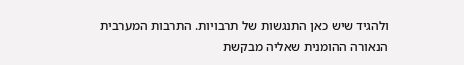ולהגיד שיש כאן התנגשות של תרבויות. התרבות המערבית הנאורה ההומנית שאליה מבקשת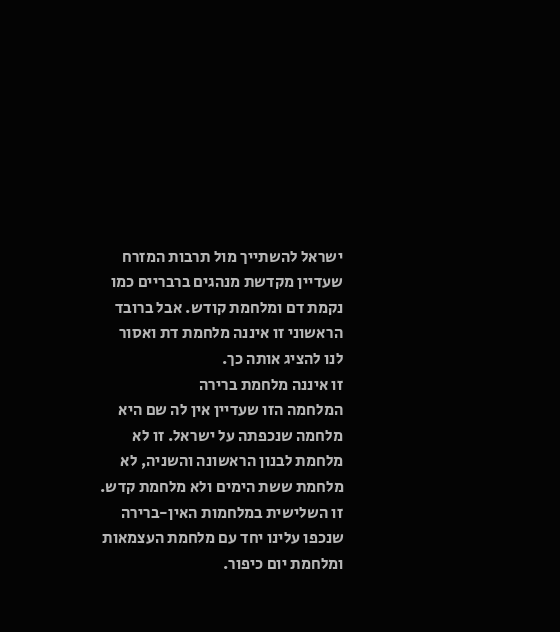ישראל להשתייך מול תרבות המזרח שעדיין מקדשת מנהגים ברבריים כמו נקמת דם ומלחמת קודש. אבל ברובד הראשוני זו איננה מלחמת דת ואסור לנו להציג אותה כך.
זו איננה מלחמת ברירה
המלחמה הזו שעדיין אין לה שם היא מלחמה שנכפתה על ישראל. זו לא מלחמת לבנון הראשונה והשניה, לא מלחמת ששת הימים ולא מלחמת קדש. זו השלישית במלחמות האין-ברירה שנכפו עלינו יחד עם מלחמת העצמאות ומלחמת יום כיפור.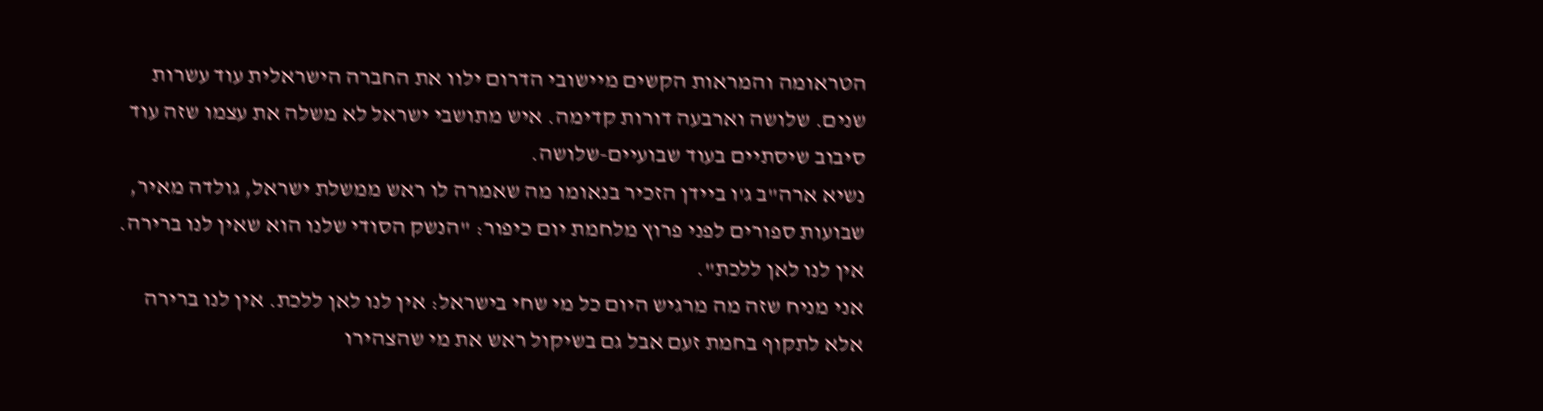הטראומה והמראות הקשים מיישובי הדרום ילוו את החברה הישראלית עוד עשרות שנים. שלושה וארבעה דורות קדימה. איש מתושבי ישראל לא משלה את עצמו שזה עוד סיבוב שיסתיים בעוד שבועיים-שלושה.
נשיא ארה"ב ג'ו ביידן הזכיר בנאומו מה שאמרה לו ראש ממשלת ישראל, גולדה מאיר, שבועות ספורים לפני פרוץ מלחמת יום כיפור: "הנשק הסודי שלנו הוא שאין לנו ברירה. אין לנו לאן ללכת".
אני מניח שזה מה מרגיש היום כל מי שחי בישראל: אין לנו לאן ללכת. אין לנו ברירה אלא לתקוף בחמת זעם אבל גם בשיקול ראש את מי שהצהירו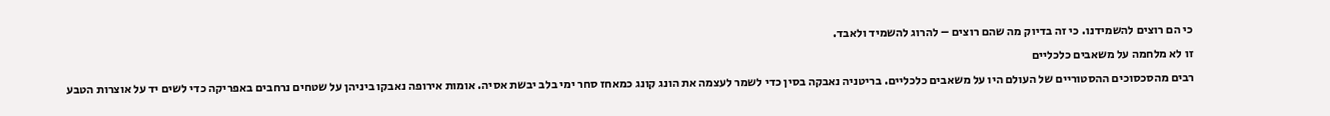כי הם רוצים להשמידנו. כי זה בדיוק מה שהם רוצים – להרוג להשמיד ולאבד.
זו לא מלחמה על משאבים כלכליים
רבים מהסכסוכים ההסטוריים של העולם היו על משאבים כלכליים. בריטניה נאבקה בסין כדי לשמר לעצמה את הונג קונג כמאחז סחר ימי בלב יבשת אסיה. אומות אירופה נאבקו ביניהן על שטחים נרחבים באפריקה כדי לשים יד על אוצרות הטבע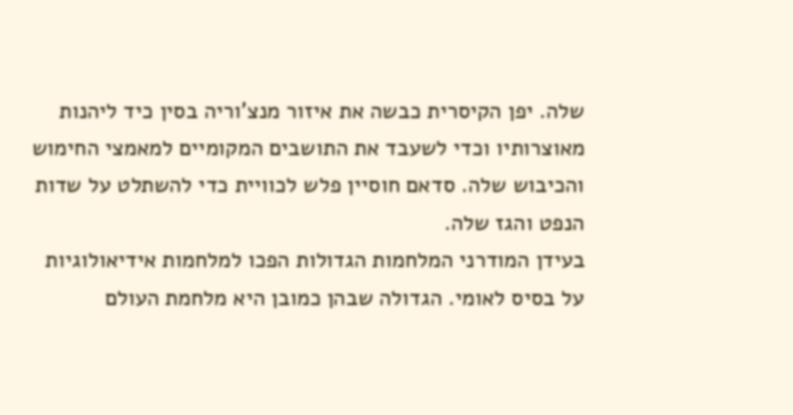שלה. יפן הקיסרית כבשה את איזור מנצ'וריה בסין כיד ליהנות מאוצרותיו וכדי לשעבד את התושבים המקומיים למאמצי החימוש והכיבוש שלה. סדאם חוסיין פלש לכוויית כדי להשתלט על שדות הנפט והגז שלה.
בעידן המודרני המלחמות הגדולות הפכו למלחמות אידיאולוגיות על בסיס לאומי. הגדולה שבהן כמובן היא מלחמת העולם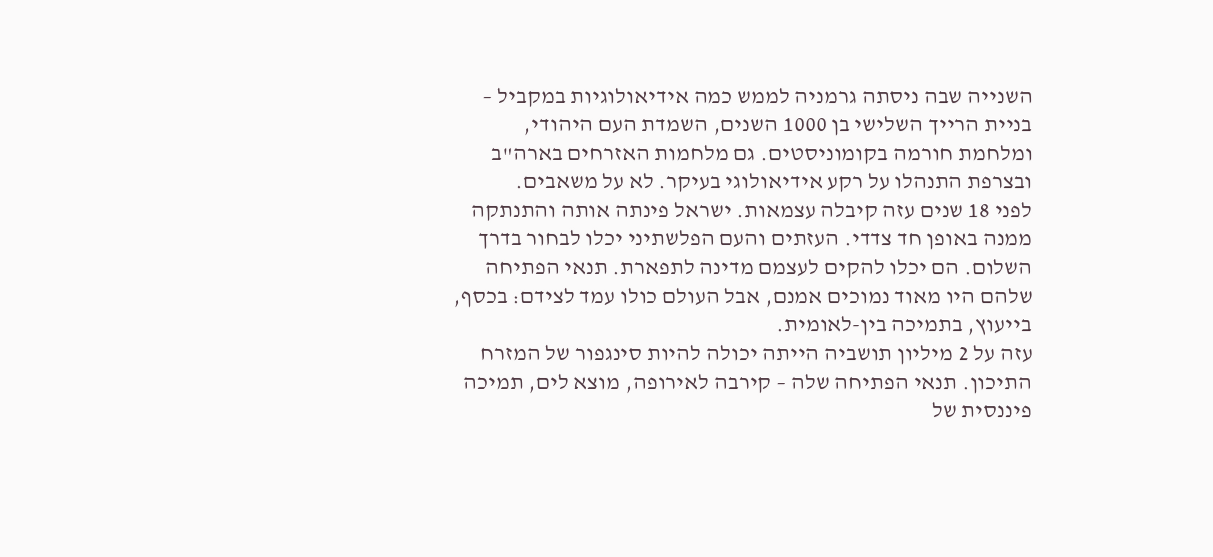השנייה שבה ניסתה גרמניה לממש כמה אידיאולוגיות במקביל – בניית הרייך השלישי בן 1000 השנים, השמדת העם היהודי, ומלחמת חורמה בקומוניסטים. גם מלחמות האזרחים בארה"ב ובצרפת התנהלו על רקע אידיאולוגי בעיקר. לא על משאבים.
לפני 18 שנים עזה קיבלה עצמאות. ישראל פינתה אותה והתנתקה ממנה באופן חד צדדי. העזתים והעם הפלשתיני יכלו לבחור בדרך השלום. הם יכלו להקים לעצמם מדינה לתפארת. תנאי הפתיחה שלהם היו מאוד נמוכים אמנם, אבל העולם כולו עמד לצידם: בכסף, בייעוץ, בתמיכה בין-לאומית.
עזה על 2 מיליון תושביה הייתה יכולה להיות סינגפור של המזרח התיכון. תנאי הפתיחה שלה – קירבה לאירופה, מוצא לים, תמיכה פיננסית של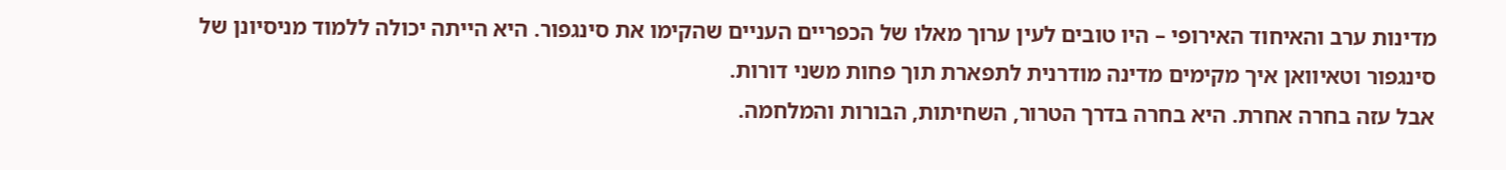מדינות ערב והאיחוד האירופי – היו טובים לעין ערוך מאלו של הכפריים העניים שהקימו את סינגפור. היא הייתה יכולה ללמוד מניסיונן של סינגפור וטאיוואן איך מקימים מדינה מודרנית לתפארת תוך פחות משני דורות.
אבל עזה בחרה אחרת. היא בחרה בדרך הטרור, השחיתות, הבורות והמלחמה.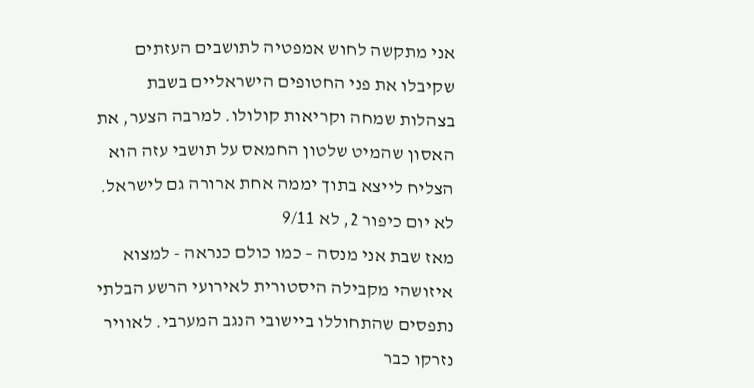אני מתקשה לחוש אמפטיה לתושבים העזתים שקיבלו את פני החטופים הישראליים בשבת בצהלות שמחה וקריאות קולולו. למרבה הצער, את האסון שהמיט שלטון החמאס על תושבי עזה הוא הצליח לייצא בתוך יממה אחת ארורה גם לישראל.
לא יום כיפור 2, לא 9/11
מאז שבת אני מנסה – כמו כולם כנראה - למצוא איזושהי מקבילה היסטורית לאירועי הרשע הבלתי נתפסים שהתחוללו ביישובי הנגב המערבי. לאוויר נזרקו כבר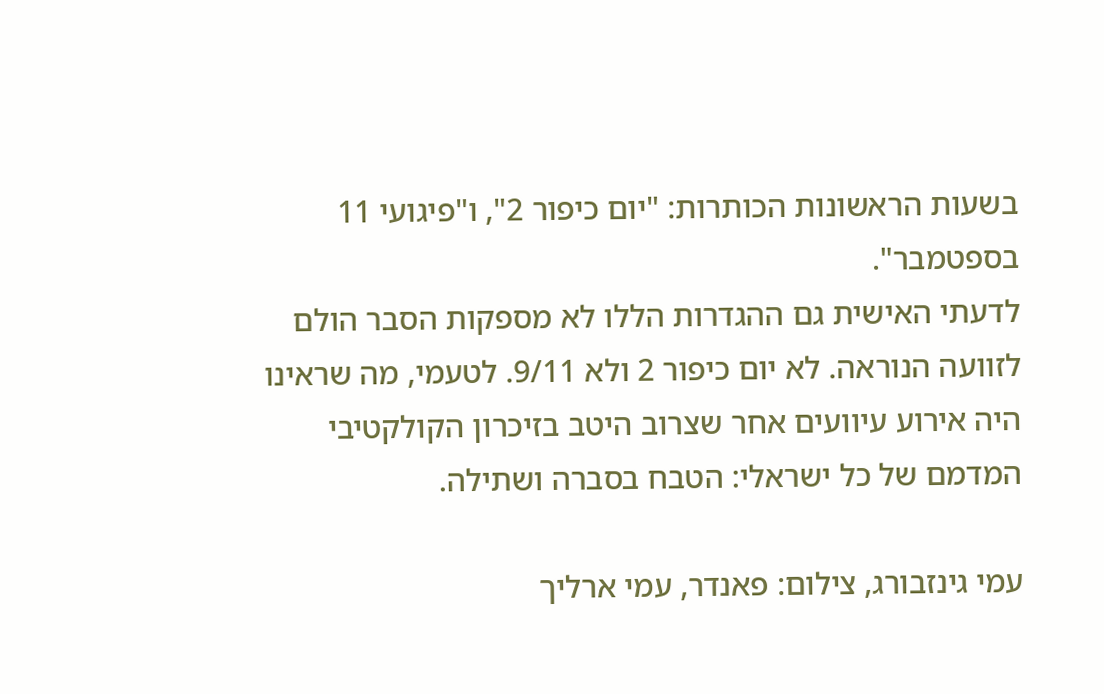בשעות הראשונות הכותרות: "יום כיפור 2", ו"פיגועי 11 בספטמבר".
לדעתי האישית גם ההגדרות הללו לא מספקות הסבר הולם לזוועה הנוראה. לא יום כיפור 2 ולא 9/11. לטעמי, מה שראינו היה אירוע עיוועים אחר שצרוב היטב בזיכרון הקולקטיבי המדמם של כל ישראלי: הטבח בסברה ושתילה.

עמי גינזבורג, צילום: פאנדר, עמי ארליך